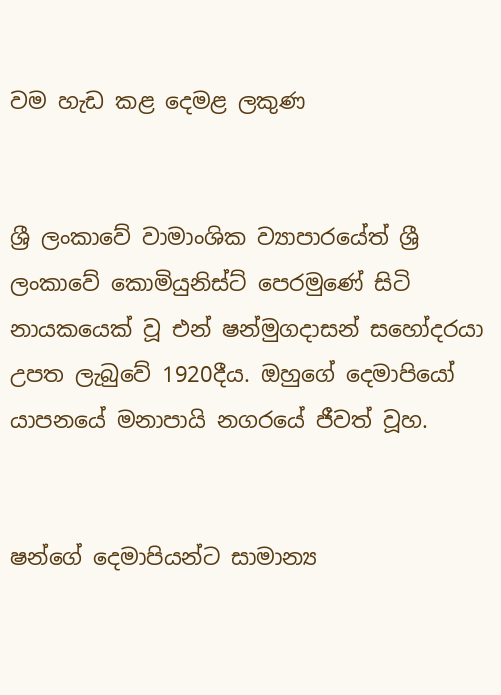වම හැඩ කළ දෙමළ ලකුණ


ශ්‍රී ලංකාවේ වාමාංශික ව්‍යාපාරයේත් ශ්‍රී ලංකාවේ කොමියුනිස්ට් පෙරමුණේ සිටි නායකයෙක් වූ එන් ෂන්මුගදාසන් සහෝදරයා උපත ලැබුවේ 1920දීය. ඔහුගේ දෙමාපියෝ යාපනයේ මනාපායි නගරයේ ජීවත් වූහ.


ෂන්ගේ දෙමාපියන්ට සාමාන්‍ය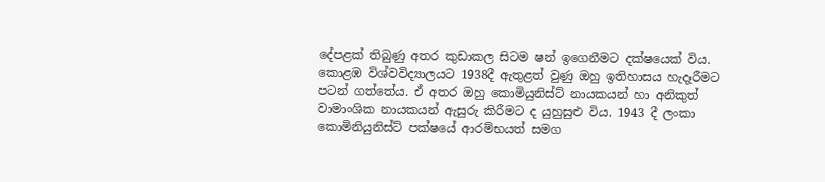දේපළක් තිබුණු අතර කුඩාකල සිටම ෂන් ඉගෙනීමට දක්ෂයෙක් විය. කොළඹ විශ්වවිද්‍යාලයට 1938දී ඇතුළත් වුණු ඔහු ඉතිහාසය හැදෑරීමට පටන් ගත්තේය. ඒ අතර ඔහු කොමියුනිස්ට් නායකයන් හා අනිකුත් වාමාංශික නායකයන් ඇසුරු කිරීමට ද යුහුසුළු විය. 1943 දී ලංකා කොමිනියුනිස්ට් පක්ෂයේ ආරම්භයත් සමග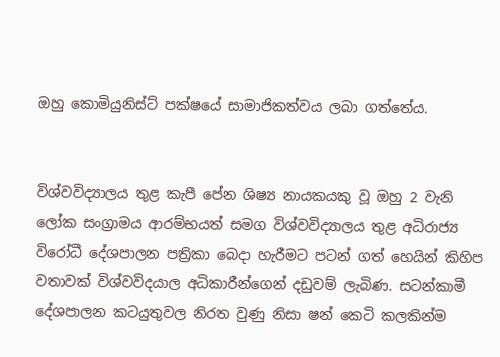ඔහු කොමියුනිස්ට් පක්ෂයේ සාමාජිකත්වය ලබා ගත්තේය.


විශ්වවිද්‍යාලය තුළ කැපී පේන ශිෂ්‍ය නායකයකු වූ ඔහු 2 වැනි ලෝක සංග්‍රාමය ආරම්භයත් සමග විශ්වවිද්‍යාලය තුළ අධිරාජ්‍ය විරෝධී දේශපාලන පත්‍රිකා බෙදා හැරීමට පටන් ගත් හෙයින් කිහිප වතාවක් විශ්වවිදයාල අධිකාරීන්ගෙන් දඩුවම් ලැබිණ. සටන්කාමී දේශපාලන කටයුතුවල නිරත වුණු නිසා ෂන් කෙටි කලකින්ම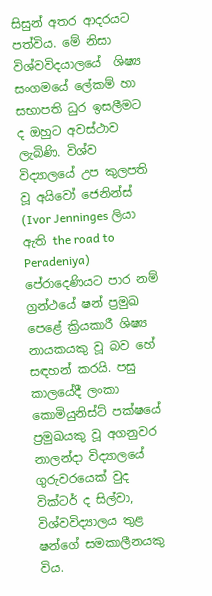සිසුන් අතර ආදරයට පත්විය. මේ නිසා විශ්වවිදයාලයේ  ශිෂ්‍ය සංගමයේ ලේකම් හා සභාපති ධුර ඉසලීමට ද ඔහුට අවස්ථාව ලැබිණි. විශ්ව විද්‍යාලයේ උප කුලපති වූ අයිවෝ ජෙනින්ස් (Ivor Jenninges ලියා ඇති the road to Peradeniya)  පේරාදෙණියට පාර නම් ග්‍රන්ථයේ ෂන් ප්‍රමුඛ පෙළේ ක්‍රියකාරී ශිෂ්‍ය නායකයකු වූ බව හේ සඳහන් කරයි. පසු කාලයේදී ලංකා කොමියුනිස්ට් පක්ෂයේ ප්‍රමුඛයකු වූ අගනුවර නාලන්දා විද්‍යාලයේ ගුරුවරයෙක් වුද වික්ටර් ද සිල්වා, විශ්වවිද්‍යාලය තුළ ෂන්ගේ සමකාලීනයකු විය.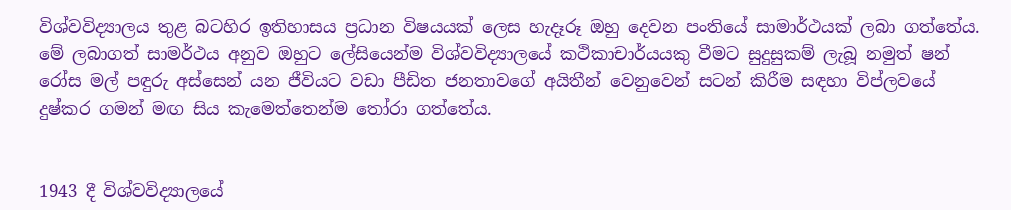විශ්වවිද්‍යාලය තුළ බටහිර ඉතිහාසය ප්‍රධාන විෂයයක් ලෙස හැදෑරූ ඔහු දෙවන පංතියේ සාමාර්ථයක් ලබා ගත්තේය. මේ ලබාගත් සාමර්ථය අනුව ඔහුට ලේසියෙන්ම විශ්වවිද්‍යාලයේ කථිකාචාර්යයකු වීමට සුදුසුකම් ලැබූ නමුත් ෂන් රෝස මල් පඳුරු අස්සෙන් යන ජීවියට වඩා පීඩිත ජනතාවගේ අයිතීන් වෙනුවෙන් සටන් කිරීම සඳහා විප්ලවයේ දුෂ්කර ගමන් මඟ සිය කැමෙත්තෙන්ම තෝරා ගත්තේය.


1943 දී විශ්වවිද්‍යාලයේ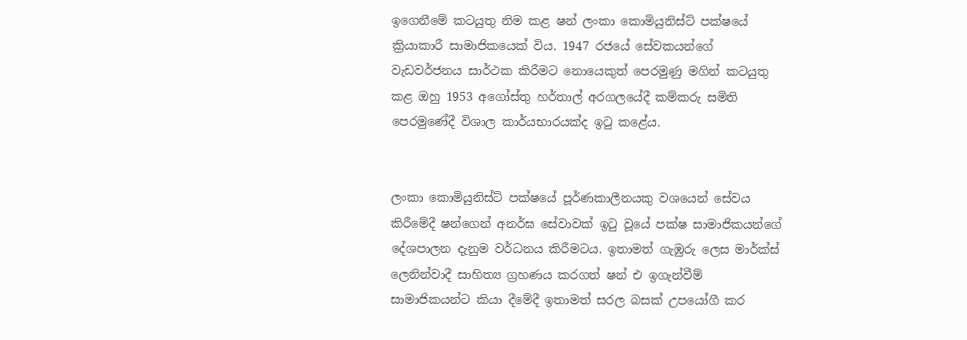ඉගෙනීමේ කටයුතු නිම කළ ෂන් ලංකා කොමියුනිස්ට් පක්ෂයේ ක්‍රියාකාරී සාමාජිකයෙක් විය. 1947 රජයේ සේවකයන්ගේ වැඩවර්ජනය සාර්ථක කිරීමට නොයෙකුත් පෙරමුණු මගින් කටයුතු කළ ඔහු 1953 අගෝස්තු හර්තාල් අරගලයේදී කම්කරු සමිති පෙරමුණේදී විශාල කාර්යභාරයක්ද ඉටු කළේය.


ලංකා කොමියුනිස්ට් පක්ෂයේ පූර්ණකාලීනයකු වශයෙන් සේවය කිරීමේදී ෂන්ගෙන් අනර්ඝ සේවාවක් ඉටු වූයේ පක්ෂ සාමාජිකයන්ගේ දේශපාලන දැනුම වර්ධනය කිරීමටය. ඉතාමත් ගැඹුරු ලෙස මාර්ක්ස් ලෙනින්වාදී සාහිත්‍ය ග්‍රහණය කරගත් ෂන් එ ඉගැන්වීම් සාමාජිකයන්ට කියා දීමේදී ඉතාමත් සරල බසක් උපයෝගී කර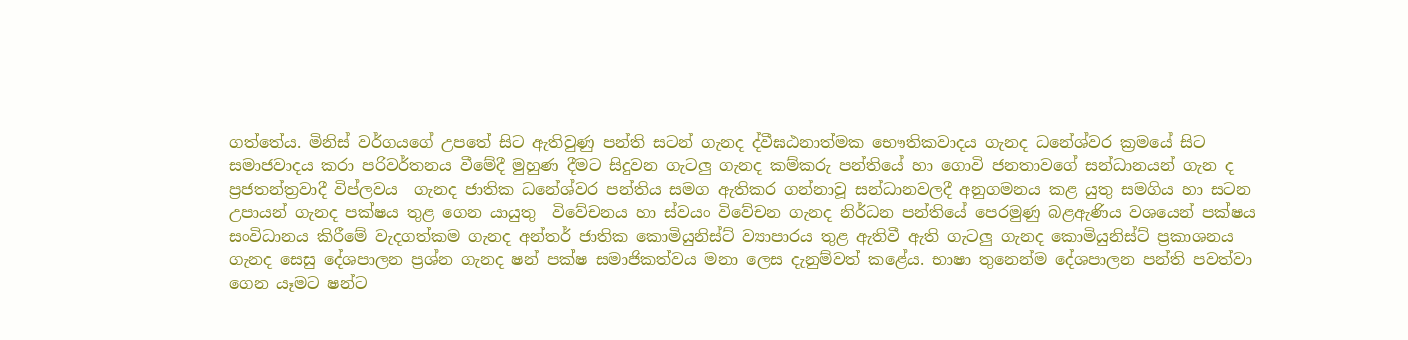ගත්තේය. මිනිස් වර්ගයගේ උපතේ සිට ඇතිවුණු පන්ති සටන් ගැනද ද්වීඝඨනාත්මක භෞතිකවාදය ගැනද ධනේශ්වර ක්‍රමයේ සිට සමාජවාදය කරා පරිවර්තනය වීමේදී මුහුණ දීමට සිදුවන ගැටලු ගැනද කම්කරු පන්තියේ හා ගොවි ජනතාවගේ සන්ධානයන් ගැන ද ප්‍රජතන්ත්‍රවාදී විප්ලවය  ගැනද ජාතික ධනේශ්වර පන්තිය සමග ඇතිකර ගන්නාවූ සන්ධානවලදී අනුගමනය කළ යුතු සමගිය හා සටන උපායන් ගැනද පක්ෂය තුළ ගෙන යායුතු  විවේචනය හා ස්වයං විවේචන ගැනද නිර්ධන පන්තියේ පෙරමුණු බළඇණිය වශයෙන් පක්ෂය සංවිධානය කිරීමේ වැදගත්කම ගැනද අන්තර් ජාතික කොමියුනිස්ට් ව්‍යාපාරය තුළ ඇතිවී ඇති ගැටලු ගැනද කොමියුනිස්ට් ප්‍රකාශනය  ගැනද සෙසු දේශපාලන ප්‍රශ්න ගැනද ෂන් පක්ෂ සමාජිකත්වය මනා ලෙස දැනුම්වත් කළේය. භාෂා තුනෙන්ම දේශපාලන පන්ති පවත්වා ගෙන යෑමට ෂන්ට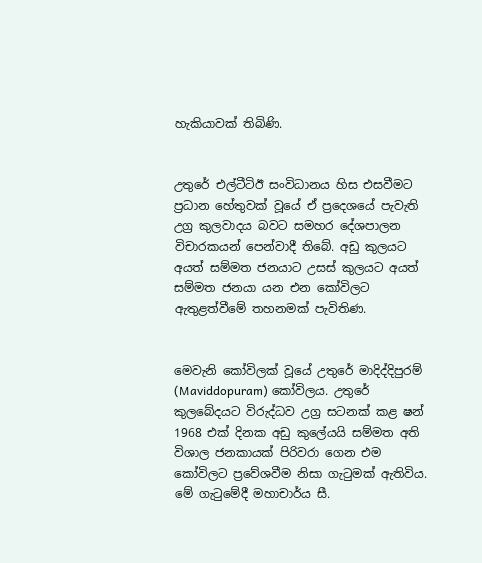හැකියාවක් තිබිණි.


උතුරේ එල්ටීටිඊ සංවිධානය හිස එසවීමට ප්‍රධාන හේතුවක් වූයේ ඒ ප්‍රදෙශයේ පැවැති උග්‍ර කුලවාදය බවට සමහර දේශපාලන විචාරකයන් පෙන්වාදී තිබේ. අඩු කුලයට අයත් සම්මත ජනයාට උසස් කුලයට අයත් සම්මත ජනයා යන එන කෝවිලට ඇතුළත්වීමේ තහනමක් පැවිතිණ.


මෙවැනි කෝවිලක් වූයේ උතුරේ මාදිද්දිපුරම් (Maviddopuram) කෝවිලය. උතුරේ කුලබේදයට විරුද්ධව උග්‍ර සටනක් කළ ෂන් 1968 එක් දිනක අඩු කුලේයයි සම්මත අති විශාල ජනකායක් පිරිවරා ගෙන එම කෝවිලට ප්‍රවේශවීම නිසා ගැටුමක් ඇතිවිය. මේ ගැටුමේදී මහාචාර්ය සී.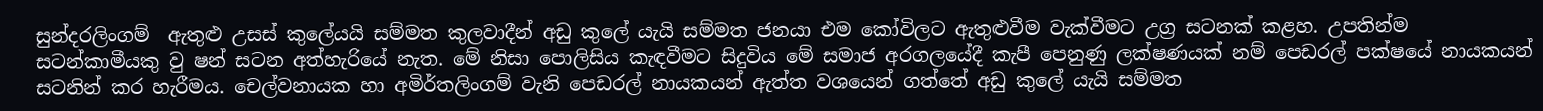සුන්දරලිංගම්  ඇතුළු උසස් කුලේයයි සම්මත කුලවාදීන් අඩු කුලේ යැයි සම්මත ජනයා එම කෝවිලට ඇතුළුවීම වැක්වීමට උග්‍ර සටනක් කළහ. උපතින්ම සටන්කාමීයකු වු ෂන් සටන අත්හැරියේ නැත. මේ නිසා පොලිසිය කැඳවීමට සිදුවිය මේ සමාජ අරගලයේදී කැපී පෙනුණු ලක්ෂණයක් නම් පෙඩරල් පක්ෂයේ නායකයන් සටනින් කර හැරීමය. චෙල්වනායක හා අමිර්තලිංගම් වැනි පෙඩරල් නායකයන් ඇත්ත වශයෙන් ගත්තේ අඩු කුලේ යැයි සම්මත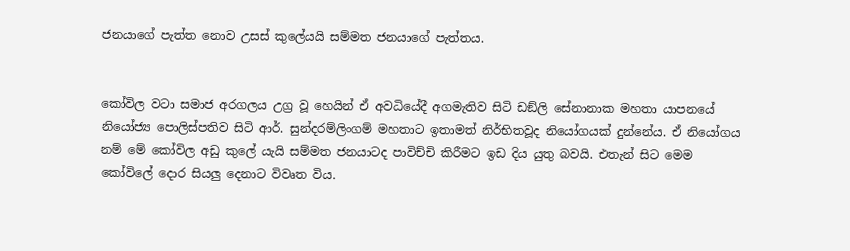ජනයාගේ පැත්ත නොව උසස් කුලේයයි සම්මත ජනයාගේ පැත්තය.


කෝවිල වටා සමාජ අරගලය උග්‍ර වූ හෙයින් ඒ අවධියේදී අගමැතිව සිටි ඩඞ්ලි සේනානාක මහතා යාපනයේ නියෝජ්‍ය පොලිස්පතිව සිටි ආර්. සුන්දරම්ලිංගම් මහතාට ඉතාමත් නිර්භිතවූද නියෝගයක් දුන්නේය. ඒ නියෝගය නම් මේ කෝවිල අඩු කුලේ යැයි සම්මත ජනයාටද පාවිච්චි කිරීමට ඉඩ දිය යුතු බවයි. එතැන් සිට මෙම කෝවිලේ දොර සියලු දෙනාට විවෘත විය.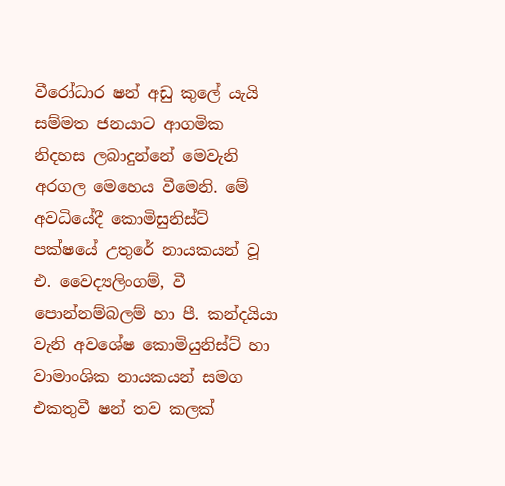වීරෝධාර ෂන් අඩු කුලේ යැයි සම්මත ජනයාට ආගමික නිදහස ලබාදුන්නේ මෙවැනි අරගල මෙහෙය වීමෙනි. මේ අවධියේදී කොමිසුනිස්ට් පක්ෂයේ උතුරේ නායකයන් වූ එ. වෛද්‍යලිංගම්, වී පොන්නම්බලම් හා පී. කන්දයියා වැනි අවශේෂ කොමියුනිස්ට් හා වාමාංශික නායකයන් සමග එකතුවී ෂන් තව කලක්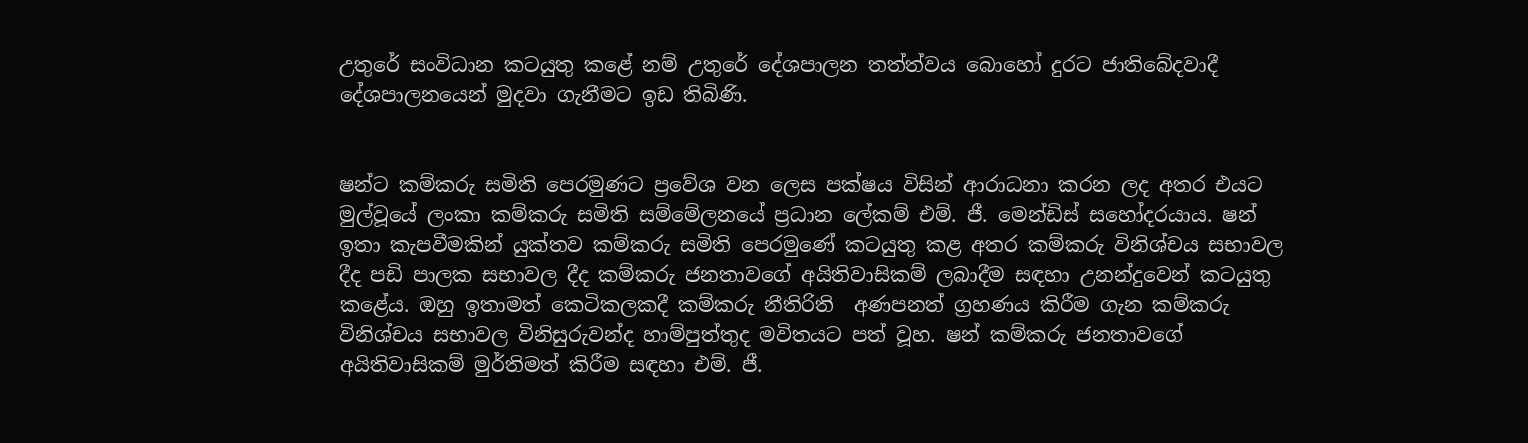උතුරේ සංවිධාන කටයුතු කළේ නම් උතුරේ දේශපාලන තත්ත්වය බොහෝ දුරට ජාතිබේදවාදී දේශපාලනයෙන් මුදවා ගැනීමට ඉඩ තිබිණි.


ෂන්ට කම්කරු සමිති පෙරමුණට ප්‍රවේශ වන ලෙස පක්ෂය විසින් ආරාධනා කරන ලද අතර එයට මුල්වූයේ ලංකා කම්කරු සමිති සම්මේලනයේ ප්‍රධාන ලේකම් එම්. ජී. මෙන්ඩිස් සහෝදරයාය. ෂන් ඉතා කැපවීමකින් යුක්තව කම්කරු සමිති පෙරමුණේ කටයුතු කළ අතර කම්කරු විනිශ්චය සභාවල දීද පඩි පාලක සභාවල දීද කම්කරු ජනතාවගේ අයිතිවාසිකම් ලබාදීම සඳහා උනන්දුවෙන් කටයුතු කළේය. ඔහු ඉතාමත් කෙටිකලකදී කම්කරු නීතිරිති  අණපනත් ග්‍රහණය කිරීම ගැන කම්කරු විනිශ්චය සභාවල විනිසුරුවන්ද හාම්පුත්තුද මවිතයට පත් වූහ. ෂන් කම්කරු ජනතාවගේ අයිතිවාසිකම් මුර්තිමත් කිරීම සඳහා එම්. ජී.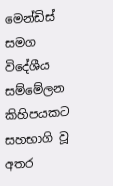මෙන්ඩිස් සමග විදේශීය සම්මේලන කිහිපයකට සහභාගි වූ අතර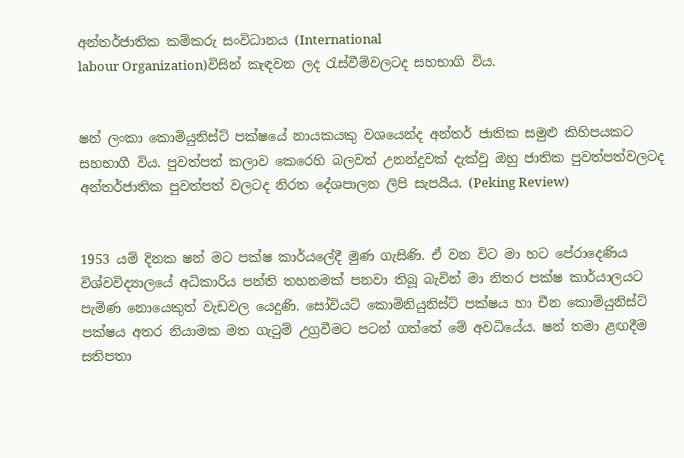අන්තර්ජාතික කම්කරු සංවිධානය (International
labour Organization)විසින් කැඳවන ලද රැස්වීම්වලටද සහභාගි විය.


ෂන් ලංකා කොමියුනිස්ට් පක්ෂයේ නායකයකු වශයෙන්ද අන්තර් ජාතික සමුළු කිහිපයකට සහභාගී විය. පුවත්පත් කලාව කෙරෙහි බලවත් උනන්දුවක් දැක්වු ඔහු ජාතික පුවත්පත්වලටද අන්තර්ජාතික පුවත්පත් වලටද නිරත දේශපාලන ලිපි සැපයීය. (Peking Review)


1953 යම් දිනක ෂන් මට පක්ෂ කාර්යලේදී මුණ ගැසිණි. ඒ වන විට මා හට පේරාදෙණිය විශ්වවිද්‍යාලයේ අධිකාරිය පන්ති තහනමක් පනවා තිබූ බැවින් මා නිතර පක්ෂ කාර්යාලයට පැමිණ නොයෙකුත් වැඩවල යෙදුණි. සෝවියට් කොමිනියුනිස්ට් පක්ෂය හා චීන කොමියුනිස්ට් පක්ෂය අතර නියාමක මත ගැටුම් උග්‍රවීමට පටන් ගත්තේ මේ අවධියේය. ෂන් තමා ළඟදීම සතිපතා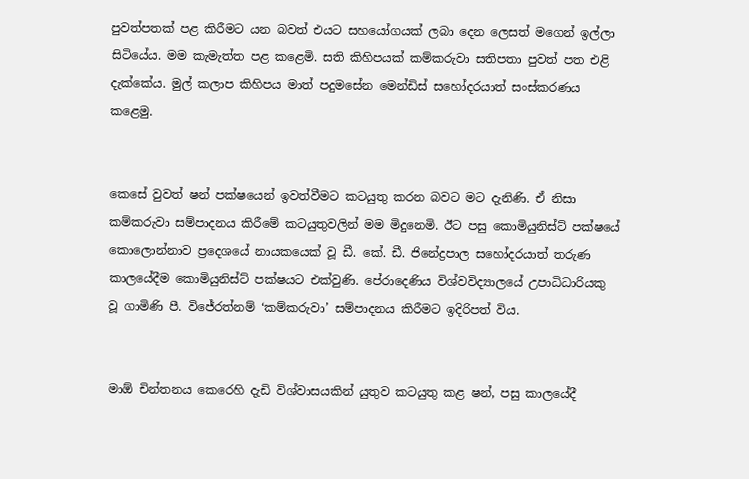පුවත්පතක් පළ කිරීමට යන බවත් එයට සහයෝගයක් ලබා දෙන ලෙසත් මගෙන් ඉල්ලා සිටියේය. මම කැමැත්ත පළ කළෙමි. සති කිහිපයක් කම්කරුවා සතිපතා පුවත් පත එළි දැක්කේය. මුල් කලාප කිහිපය මාත් පදුමසේන මෙන්ඩිස් සහෝදරයාත් සංස්කරණය කළෙමු.


කෙසේ වුවත් ෂන් පක්ෂයෙන් ඉවත්වීමට කටයුතු කරන බවට මට දැනිණි. ඒ නිසා කම්කරුවා සම්පාදනය කිරීමේ කටයුතුවලින් මම මිදුනෙමි. ඊට පසු කොමියුනිස්ට් පක්ෂයේ කොලොන්නාව ප්‍රදෙශයේ නායකයෙක් වූ ඩී. කේ. ඩී. ජිනේද්‍රපාල සහෝදරයාත් තරුණ කාලයේදීම කොමියුනිස්ට් පක්ෂයට එක්වුණි. පේරාදෙණිය විශ්වවිද්‍යාලයේ උපාධිධාරියකු වූ ගාමිණි පී. විජේරත්නම් ‘කම්කරුවා’ සම්පාදනය කිරීමට ඉදිරිපත් විය.


මාඕ චින්තනය කෙරෙහි දැඩි විශ්වාසයකින් යුතුව කටයුතු කළ ෂන්, පසු කාලයේදී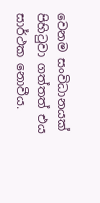වෙනම සංවිධානයක් පිහිටුවා ගත්තත් එය සාර්ථක නොවීය.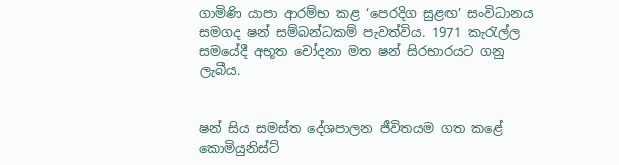ගාමිණි යාපා ආරම්භ කළ ‘පෙරදිග සුළඟ’ සංවිධානය සමගද ෂන් සම්බන්ධකම් පැවත්විය. 1971 කැරැල්ල සමයේදී අභූත චෝදනා මත ෂන් සිරභාරයට ගනු ලැබීය.


ෂන් සිය සමස්ත දේශපාලන ජීවිතයම ගත කළේ කොමියුනිස්ට්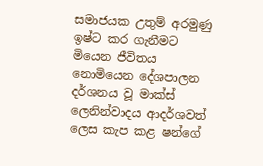සමාජයක උතුම් අරමුණු ඉෂ්ට කර ගැනීමට මියෙන ජීවිතය නොමියෙන දේශපාලන දර්ශනය වූ මාක්ස් ලෙනින්වාදය ආදර්ශවත් ලෙස කැප කළ ෂන්ගේ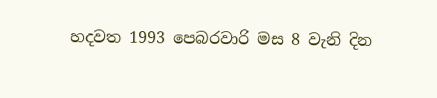හදවත 1993 පෙබරවාරි මස 8 වැනි දින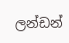ලන්ඩන්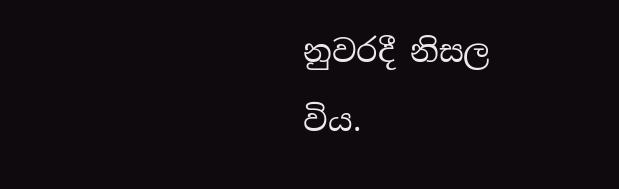නුවරදී නිසල විය.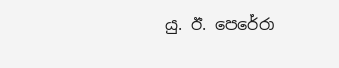යු. ඊ. පෙරේරා